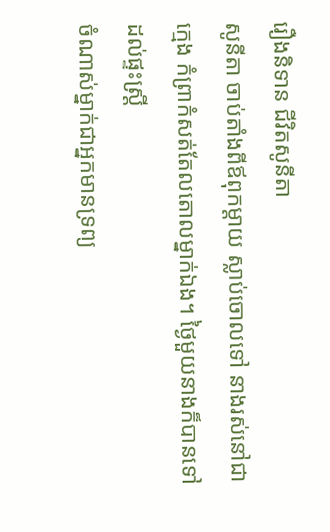រឿងនិទាន ជីវិតសូនីតា
សូនីតា ចាប់តាំងពីឪពុកម្តាយ ស្លាប់ចោលទៅ នាងរស់នៅជាក្មេង កំព្រាកំសត់តែលតោលម្នាក់ឯង។ ថ្ងៃមួយនាងក៏បានទៅដល់ផ្ទះស្ត្រី
ចំណាស់ម្នាក់ជាអ្នកមានទ្រព្យ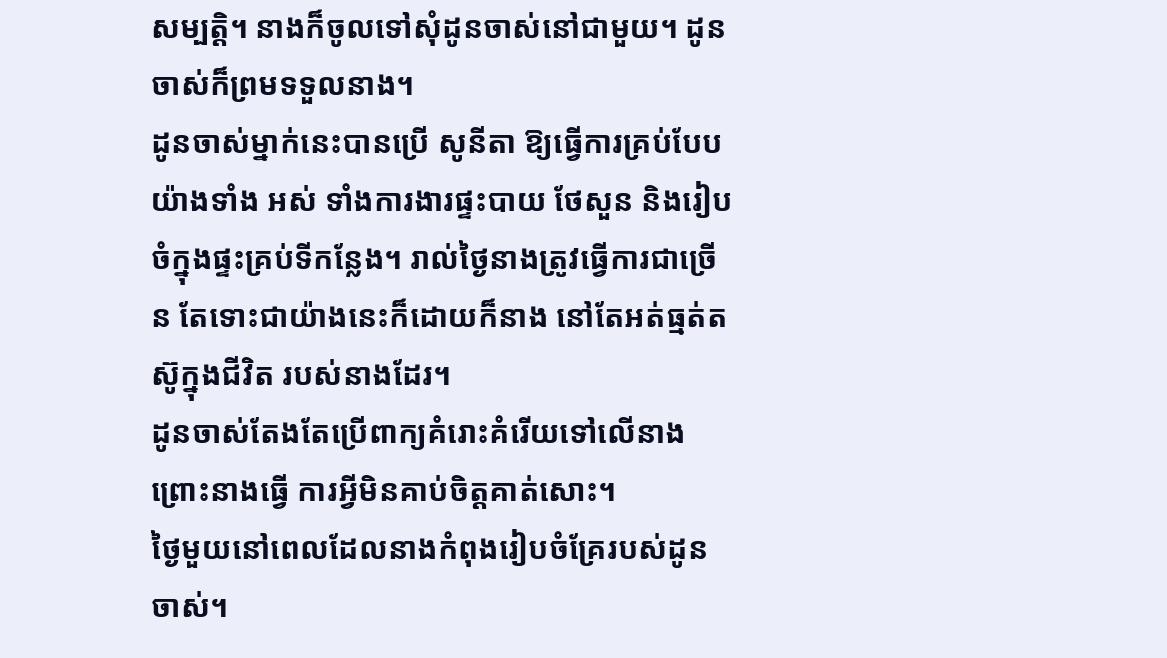សម្បត្តិ។ នាងក៏ចូលទៅសុំដូនចាស់នៅជាមួយ។ ដូនចាស់ក៏ព្រមទទួលនាង។
ដូនចាស់ម្នាក់នេះបានប្រើ សូនីតា ឱ្យធ្វើការគ្រប់បែបយ៉ាងទាំង អស់ ទាំងការងារផ្ទះបាយ ថែសួន និងរៀបចំក្នុងផ្ទះគ្រប់ទីកន្លែង។ រាល់ថ្ងៃនាងត្រូវធ្វើការជាច្រើន តែទោះជាយ៉ាងនេះក៏ដោយក៏នាង នៅតែអត់ធ្មត់តស៊ូក្នុងជីវិត របស់នាងដែរ។
ដូនចាស់តែងតែប្រើពាក្យគំរោះគំរើយទៅលើនាង ព្រោះនាងធ្វើ ការអ្វីមិនគាប់ចិត្តគាត់សោះ។
ថ្ងៃមួយនៅពេលដែលនាងកំពុងរៀបចំគ្រែរបស់ដូនចាស់។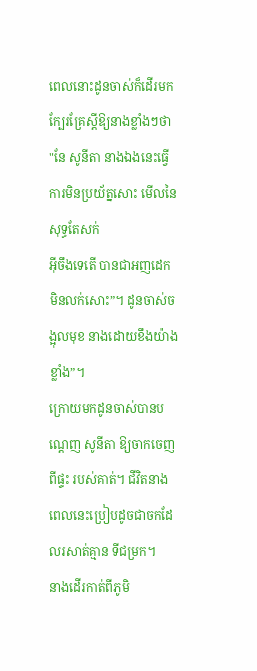ពេលនោះដូនចាស់ក៏ដើរមកក្បែរគ្រែស្ដីឱ្យនាងខ្លាំងៗថា "នែ សូនីតា នាងឯងនេះធ្វើការមិនប្រយ័ត្នសោះ មើលនៃសុទ្ធតែសក់
អ៊ីចឹងទេតើ បានជាអញដេកមិនលក់សោះ”។ ដូនចាស់ចង្អុលមុខ នាងដោយខឹងយ៉ាងខ្លាំង”។
ក្រោយមកដូនចាស់បានបណ្តេញ សូនីតា ឱ្យចាកចេញពីផ្ទះ របស់គាត់។ ជីវិតនាងពេលនេះប្រៀបដូចជាចកដែលរសាត់គ្មាន ទីជម្រក។
នាងដើរកាត់ពីភូមិ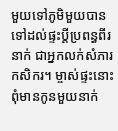មួយទៅភូមិមួយបានទៅដល់ផ្ទះប្តីប្រពន្ធពីរនាក់ ជាអ្នកលក់សំភារកសិករ។ ម្ចាស់ផ្ទះនោះពុំមានកូនមួយនាក់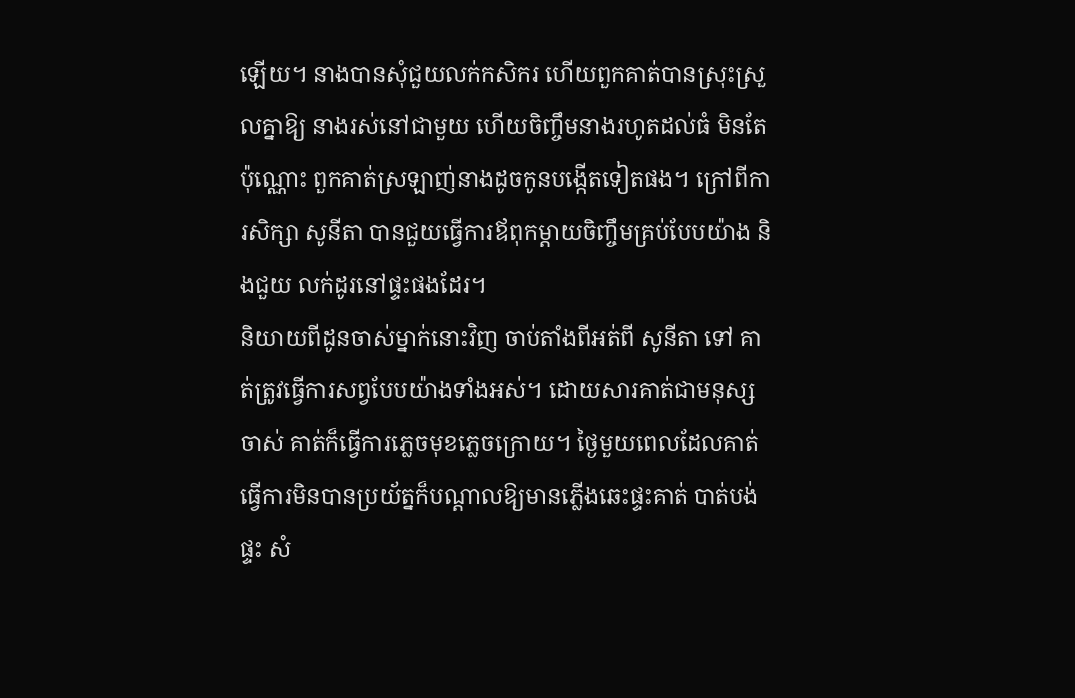ឡើយ។ នាងបានសុំជួយលក់កសិករ ហើយពួកគាត់បានស្រុះស្រួលគ្នាឱ្យ នាងរស់នៅជាមួយ ហើយចិញ្ចឹមនាងរហូតដល់ធំ មិនតែប៉ុណ្ណោះ ពួកគាត់ស្រឡាញ់នាងដូចកូនបង្កើតទៀតផង។ ក្រៅពីការសិក្សា សូនីតា បានជួយធ្វើការឪពុកម្តាយចិញ្ចឹមគ្រប់បែបយ៉ាង និងជួយ លក់ដូរនៅផ្ទះផងដែរ។
និយាយពីដូនចាស់ម្នាក់នោះវិញ ចាប់តាំងពីអត់ពី សូនីតា ទៅ គាត់ត្រូវធ្វើការសព្វបែបយ៉ាងទាំងអស់។ ដោយសារគាត់ជាមនុស្ស ចាស់ គាត់ក៏ធ្វើការភ្លេចមុខភ្លេចក្រោយ។ ថ្ងៃមួយពេលដែលគាត់ ធ្វើការមិនបានប្រយ័ត្នក៏បណ្តាលឱ្យមានភ្លើងឆេះផ្ទះគាត់ បាត់បង់ផ្ទះ សំ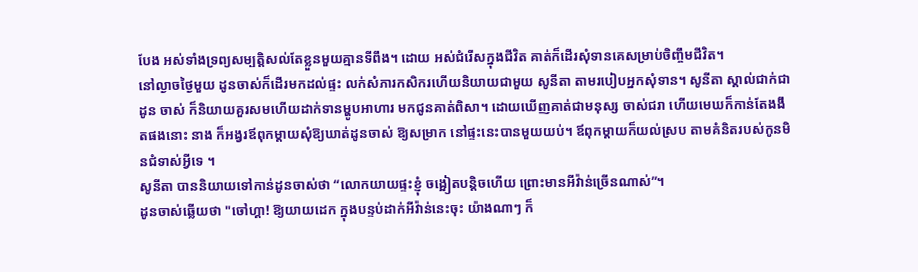បែង អស់ទាំងទ្រព្យសម្បត្តិសល់តែខ្លួនមួយគ្មានទីពឹង។ ដោយ អស់ជំរើសក្នុងជីវិត គាត់ក៏ដើរសុំទានគេសម្រាប់ចិញ្ចឹមជីវិត។
នៅល្ងាចថ្ងៃមួយ ដូនចាស់ក៏ដើរមកដល់ផ្ទះ លក់សំភារកសិករហើយនិយាយជាមួយ សូនីតា តាមរបៀបអ្នកសុំទាន។ សូនីតា ស្គាល់ជាក់ជាដូន ចាស់ ក៏និយាយគួរសមហើយដាក់ទានម្ហូបអាហារ មកជូនគាត់ពិសា។ ដោយឃើញគាត់ជាមនុស្ស ចាស់ជរា ហើយមេឃក៏កាន់តែងងឹតផងនោះ នាង ក៏អង្វរឪពុកម្តាយសុំឱ្យឃាត់ដូនចាស់ ឱ្យសម្រាក នៅផ្ទះនេះបានមួយយប់។ ឪពុកម្តាយក៏យល់ស្រប តាមគំនិតរបស់កូនមិនជំទាស់អ្វីទេ ។
សូនីតា បាននិយាយទៅកាន់ដូនចាស់ថា “លោកយាយផ្ទះខ្ញុំ ចង្អៀតបន្តិចហើយ ព្រោះមានអីវ៉ាន់ច្រើនណាស់”។
ដូនចាស់ឆ្លើយថា "ចៅហ្គា! ឱ្យយាយដេក ក្នុងបន្ទប់ដាក់អីវ៉ាន់នេះចុះ យ៉ាងណាៗ ក៏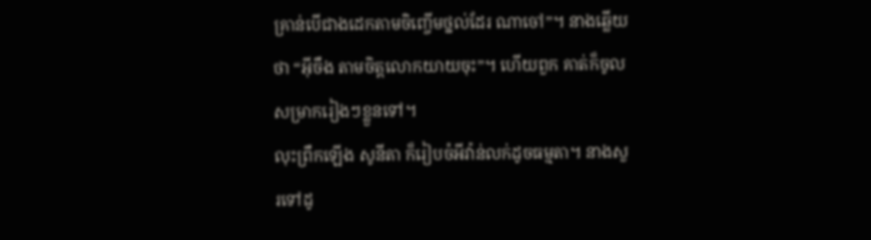គ្រាន់បើជាងដេកតាមចិញ្ចើមថ្នល់ដែរ ណាចៅ”។ នាងឆ្លើយថា “អ៊ីចឹង តាមចិត្តលោកយាយចុះ”។ ហើយពួក គាត់ក៏ចូលសម្រាករៀងៗខ្លួនទៅ។
លុះព្រឹកឡើង សូនីតា ក៏រៀបចំអីវ៉ាន់លក់ដូចធម្មតា។ នាងសួរទៅដូ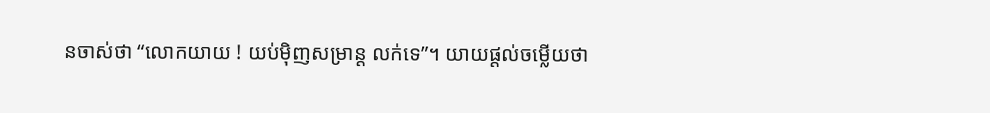នចាស់ថា “លោកយាយ ! យប់ម៉ិញសម្រាន្ត លក់ទេ”។ យាយផ្តល់ចម្លើយថា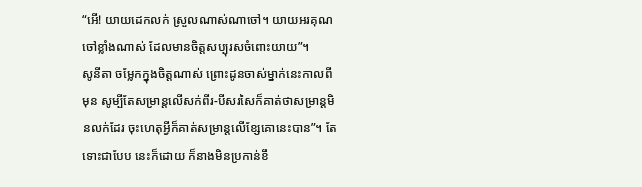“អើ! យាយដេកលក់ ស្រួលណាស់ណាចៅ។ យាយអរគុណចៅខ្លាំងណាស់ ដែលមានចិត្តសប្បុរសចំពោះយាយ”។
សូនីតា ចម្លែកក្នុងចិត្តណាស់ ព្រោះដូនចាស់ម្នាក់នេះកាលពីមុន សូម្បីតែសម្រាន្តលើសក់ពីរ-បីសរសៃក៏គាត់ថាសម្រាន្តមិនលក់ដែរ ចុះហេតុអ្វីក៏គាត់សម្រាន្តលើខ្សែគោនេះបាន”។ តែទោះជាបែប នេះក៏ដោយ ក៏នាងមិនប្រកាន់ខឹ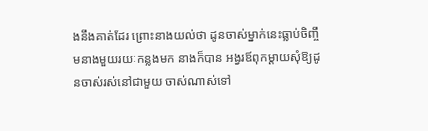ងនឹងគាត់ដែរ ព្រោះនាងយល់ថា ដូនចាស់ម្នាក់នេះធ្លាប់ចិញ្ចឹមនាងមួយរយៈកន្លងមក នាងក៏បាន អង្វរឪពុកម្តាយសុំឱ្យដូនចាស់រស់នៅជាមួយ ចាស់ណាស់ទៅ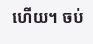ហើយ។ ចប់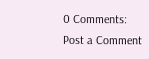0 Comments:
Post a Comment